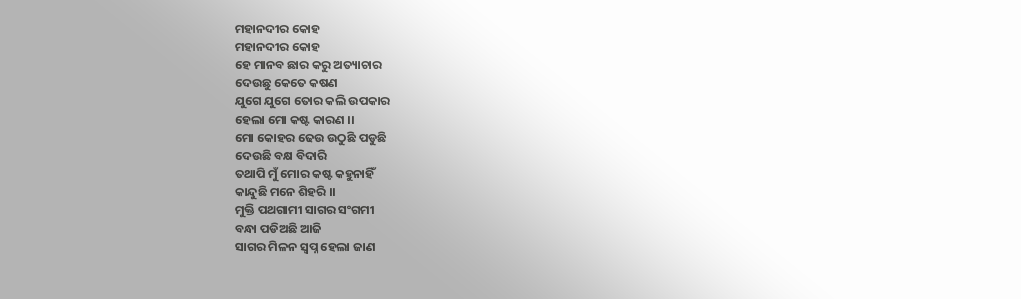ମହାନଦୀର କୋହ
ମହାନଦୀର କୋହ
ହେ ମାନବ ଛାର କରୁ ଅତ୍ୟାଚାର
ଦେଉଛୁ କେତେ କଷଣ
ଯୁଗେ ଯୁଗେ ତୋର କଲି ଉପକାର
ହେଲା ମୋ କଷ୍ଟ କାରଣ ।।
ମୋ କୋହର ଢେଉ ଉଠୁଛି ପଡୁଛି
ଦେଉଛି ବକ୍ଷ ବିଦାରି
ତଥାପି ମୁଁ ମୋର କଷ୍ଟ କହୁନାହିଁ
କାନ୍ଦୁଛି ମନେ ଶିହରି ।।
ମୁକ୍ତି ପଥଗାମୀ ସାଗର ସଂଗମୀ
ବନ୍ଧା ପଡିଅଛି ଆଜି
ସାଗର ମିଳନ ସ୍ଵପ୍ନ ହେଲା ଜାଣ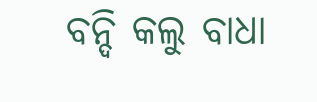ବନ୍ଦି କଲୁ ବାଧା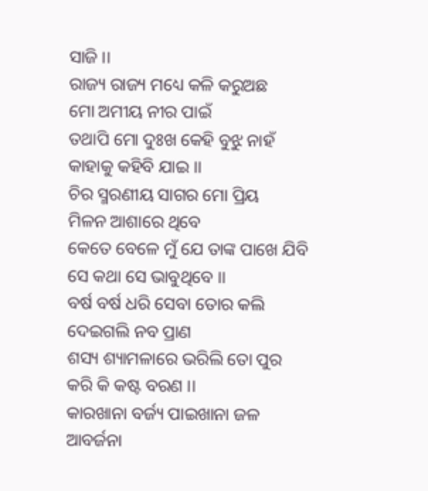ସାଜି ।।
ରାଜ୍ୟ ରାଜ୍ୟ ମଧ୍ୟେ କଳି କରୁଅଛ
ମୋ ଅମୀୟ ନୀର ପାଇଁ
ତଥାପି ମୋ ଦୁଃଖ କେହି ବୁଝୁ ନାହଁ
କାହାକୁ କହିବି ଯାଇ ।।
ଚିର ସ୍ମରଣୀୟ ସାଗର ମୋ ପ୍ରିୟ
ମିଳନ ଆଶାରେ ଥିବେ
କେତେ ବେଳେ ମୁଁ ଯେ ତାଙ୍କ ପାଖେ ଯିବି
ସେ କଥା ସେ ଭାବୁଥିବେ ।।
ବର୍ଷ ବର୍ଷ ଧରି ସେବା ତୋର କଲି
ଦେଇଗଲି ନବ ପ୍ରାଣ
ଶସ୍ୟ ଶ୍ୟାମଳାରେ ଭରିଲି ତୋ ପୁର
କରି କି କଷ୍ଟ ବରଣ ।।
କାରଖାନା ବର୍ଜ୍ୟ ପାଇଖାନା ଜଳ
ଆବର୍ଜନା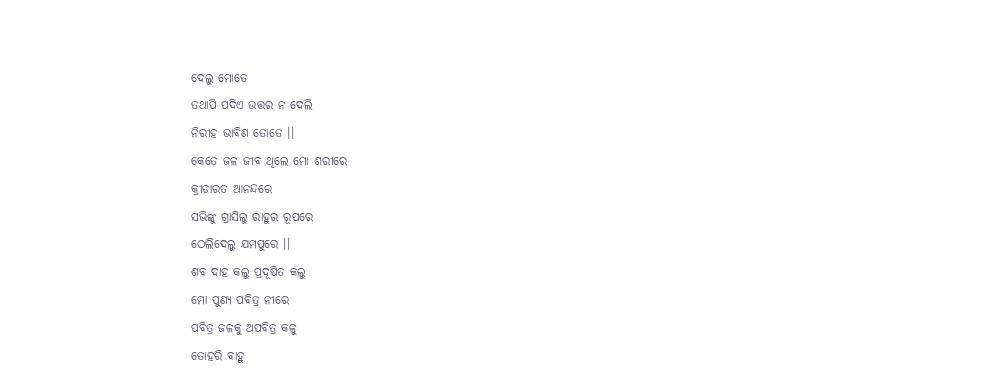ଦେଲୁ ମୋତେ
ତଥାପି ପଦିଏ ଉତ୍ତର ନ ଦେଲି
ନିରୀହ ଭାବିଣ ତୋତେ ।।
କେତେ ଜଳ ଜୀବ ଥିଲେ ମୋ ଶରୀରେ
କ୍ରୀଡାରତ ଆନନ୍ଦରେ
ସଭିଙ୍କୁ ଗ୍ରାସିଲୁ ରାହୁର ରୂପରେ
ଠେଲିଦେଲୁ ଯମପୁରେ ।।
ଶବ ଦାହ କଲୁ ପ୍ରଦୂଷିତ କଲୁ
ମୋ ପୁଣ୍ୟ ପବିତ୍ର ନୀରେ
ପବିତ୍ର ଜଳକୁ ଅପବିତ୍ର କଳୁ
ତୋହରି ବାହୁ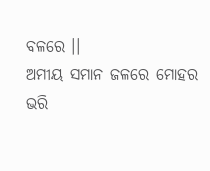ବଳରେ ।।
ଅମୀୟ ସମାନ ଜଳରେ ମୋହର
ଭରି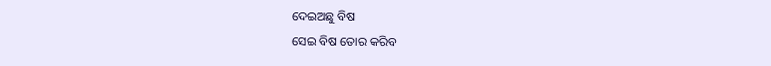ଦେଇଅଛୁ ବିଷ
ସେଇ ବିଷ ତୋର କରିବ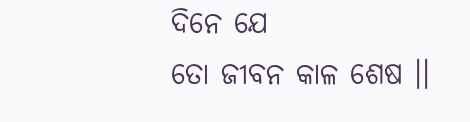ଦିନେ ଯେ
ତୋ ଜୀବନ କାଳ ଶେଷ ।।